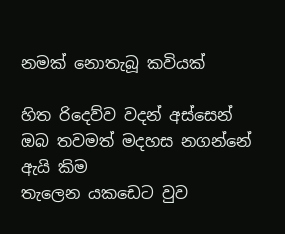නමක් නොතැබූ කවියක්

හිත රිදෙව්ව වදන් අස්සෙන්
ඔබ තවමත් මදහස නගන්නේ ඇයි කිම
තැලෙන යකඩෙට වුව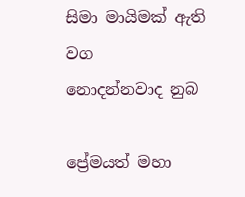සිමා මායිමක් ඇති වග
නොදන්නවාද නුබ

ප්‍රේමයත් මහා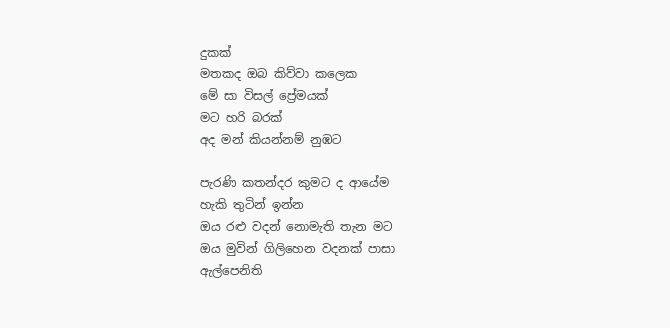දුකක්
මතකද ඔබ කිව්වා කලෙක
මේ සා විසල් ප්‍රේමයක්
මට හරි බරක්
අද මන් කියන්නම් නුඹට

පැරණි කතන්දර කුමට ද ආයේම
හැකි තුටින් ඉන්න
ඔය රළු වදන් නොමැති තැන මට
ඔය මුවින් ගිලිහෙන වදනක් පාසා
ඇල්පෙනිති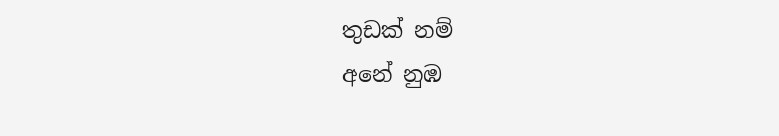තුඩක් නම්
අනේ නුඹ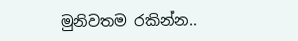මුනිවතම රකින්න..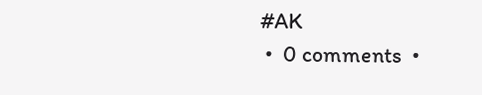#AK
 •  0 comments  •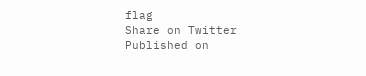flag
Share on Twitter
Published on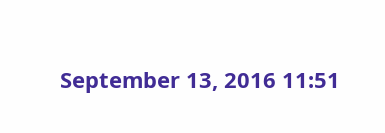September 13, 2016 11:51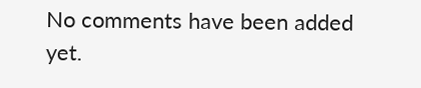No comments have been added yet.